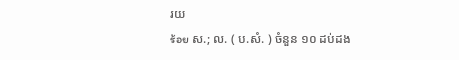រយ
ร้อย ស.; ល. ( ប.សំ. ) ចំនួន ១០ ដប់ដង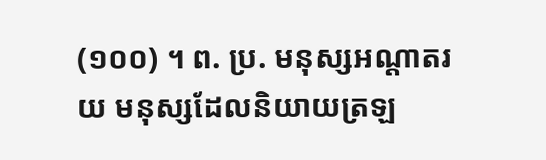(១០០) ។ ព. ប្រ. មនុស្សអណ្ដាតរយ មនុស្សដែលនិយាយត្រឡ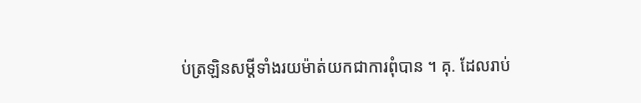ប់ត្រឡិនសម្ដីទាំងរយម៉ាត់យកជាការពុំបាន ។ គុ. ដែលរាប់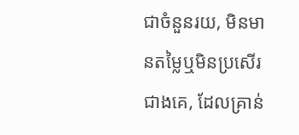ជាចំនួនរយ, មិនមានតម្លៃឬមិនប្រសើរជាងគេ, ដែលគ្រាន់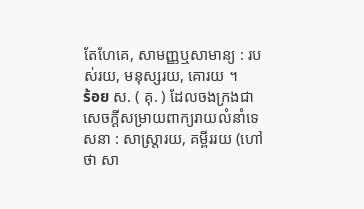តែហែគេ, សាមញ្ញឬសាមាន្យ : របស់រយ, មនុស្សរយ, គោរយ ។
ร้อย ស. ( គុ. ) ដែលចងក្រងជាសេចក្ដីសម្រាយពាក្យរាយលំនាំទេសនា : សាស្រ្តារយ, គម្ពីររយ (ហៅថា សា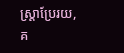ស្រ្តាប្រែរយ, គ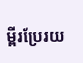ម្ពីរប្រែរយ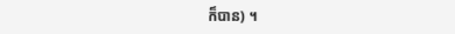ក៏បាន) ។